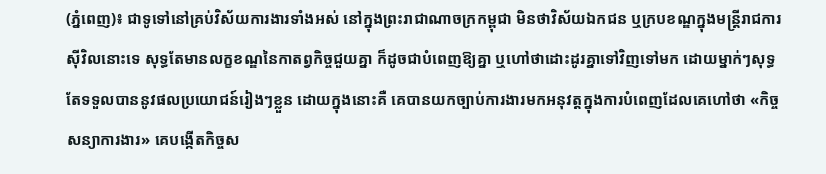(ភ្នំពេញ)៖ ជាទូទៅនៅគ្រប់វិស័យការងារទាំងអស់ នៅក្នុងព្រះរាជាណាចក្រកម្ពុជា មិនថាវិស័យឯកជន ឬក្របខណ្ឌក្នុងមន្ត្រីរាជការស៊ីវិលនោះទេ សុទ្ធតែមានលក្ខខណ្ឌនៃកាតព្វកិច្ចជួយគ្នា ក៏ដូចជាបំពេញឱ្យគ្នា ឬហៅថាដោះដូរគ្នាទៅវិញទៅមក ដោយម្នាក់ៗសុទ្ធតែទទួលបាននូវផលប្រយោជន៍រៀងៗខ្លួន ដោយក្នុងនោះគឺ គេបានយកច្បាប់ការងារមកអនុវត្តក្នុងការបំពេញដែលគេហៅថា «កិច្ចសន្យាការងារ» គេបង្កើតកិច្ចស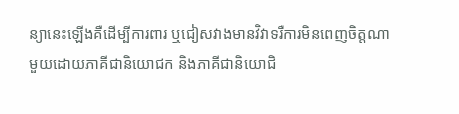ន្យានេះឡើងគឺដើម្បីការពារ ឬជៀសវាងមានវិវាទរឺការមិនពេញចិត្តណាមួយដោយភាគីជានិយោជក និងភាគីជានិយោជិ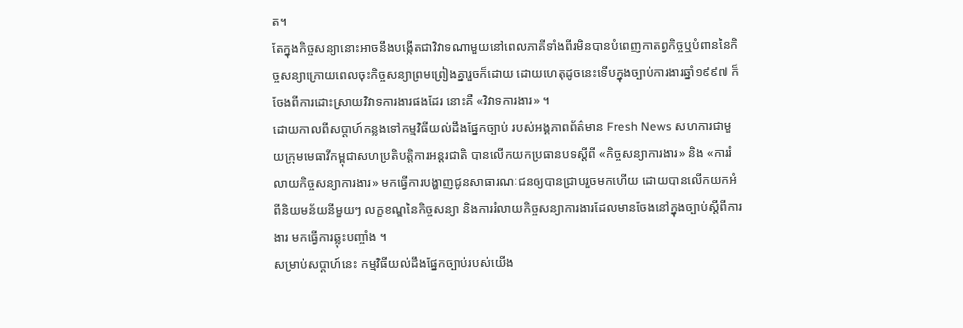ត។
តែក្នុងកិច្ចសន្យានោះអាចនឹងបង្កើតជាវិវាទណាមួយនៅពេលភាគីទាំងពីរមិនបានបំពេញកាតព្វកិច្ចឬបំពាននៃកិច្ចសន្យាក្រោយពេលចុះកិច្ចសន្យាព្រមព្រៀងគ្នារួចក៏ដោយ ដោយហេតុដូចនេះទើបក្នុងច្បាប់ការងារឆ្នាំ១៩៩៧ ក៏ចែងពីការដោះស្រាយវិវាទការងារផងដែរ នោះគឺ «វិវាទការងារ» ។
ដោយកាលពីសប្តាហ៍កន្លងទៅកម្មវិធីយល់ដឹងផ្នែកច្បាប់ របស់អង្គភាពព័ត៌មាន Fresh News សហការជាមួយក្រុមមេធាវីកម្ពុជាសហប្រតិបត្តិការអន្តរជាតិ បានលើកយកប្រធានបទស្ដីពី «កិច្ចសន្យាការងារ» និង «ការរំលាយកិច្ចសន្យាការងារ» មកធ្វើការបង្ហាញជូនសាធារណៈជនឲ្យបានជ្រាបរួចមកហើយ ដោយបានលើកយកអំពីនិយមន័យនីមួយៗ លក្ខខណ្ឌនៃកិច្ចសន្យា និងការរំលាយកិច្ចសន្យាការងារដែលមានចែងនៅក្នុងច្បាប់ស្ដីពីការងារ មកធ្វើការឆ្លុះបញ្ចាំង ។
សម្រាប់សប្តាហ៍នេះ កម្មវិធីយល់ដឹងផ្នែកច្បាប់របស់យើង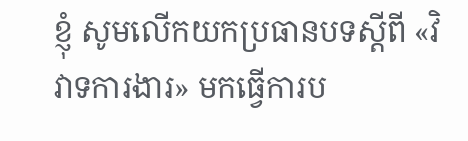ខ្ញុំ សូមលើកយកប្រធានបទស្ដីពី «វិវាទការងារ» មកធ្វើការប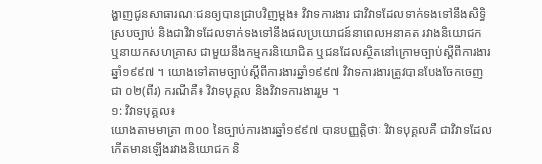ង្ហាញជូនសាធារណៈជនឲ្យបានជ្រាបវិញម្ដង៖ វិវាទការងារ ជាវិវាទដែលទាក់ទងទៅនឹងសិទ្ធិស្របច្បាប់ និងជាវិវាទដែលទាក់ទងទៅនឹងផលប្រយោជន៍នាពេលអនាគត រវាងនិយោជក ឬនាយកសហគ្រាស ជាមួយនឹងកម្មករនិយោជិត ឬជនដែលស្ថិតនៅក្រោមច្បាប់ស្ដីពីការងារ ឆ្នាំ១៩៩៧ ។ យោងទៅតាមច្បាប់ស្ដីពីការងារឆ្នាំ១៩៩៧ វិវាទការងារត្រូវបានបែងចែកចេញជា ០២(ពីរ) ករណីគឺ៖ វិវាទបុគ្គល និងវិវាទការងាររួម ។
១: វិវាទបុគ្គល៖
យោងតាមមាត្រា ៣០០ នៃច្បាប់ការងារឆ្នាំ១៩៩៧ បានបញ្ញត្តិថាៈ វិវាទបុគ្គលគឺ ជាវិវាទដែលកើតមានឡើងរវាងនិយោជក និ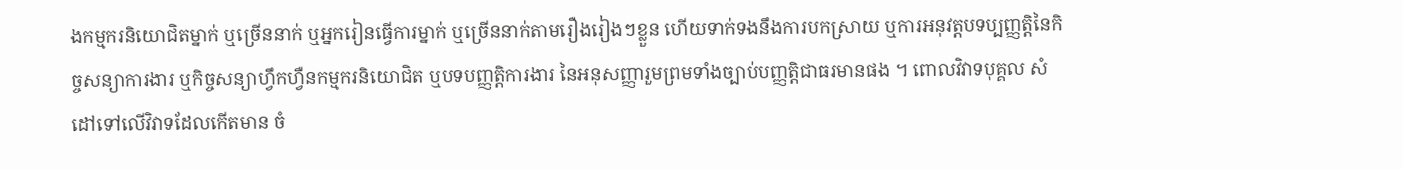ងកម្មករនិយោជិតម្នាក់ ឬច្រើននាក់ ឬអ្នករៀនធ្វើការម្នាក់ ឬច្រើននាក់តាមរឿងរៀងៗខ្លួន ហើយទាក់ទងនឹងការបកស្រាយ ឬការអនុវត្តបទប្បញ្ញត្តិនៃកិច្ចសន្យាការងារ ឬកិច្ចសន្យាហ្វឹកហ្វឺនកម្មករនិយោជិត ឬបទបញ្ញត្តិការងារ នៃអនុសញ្ញារួមព្រមទាំងច្បាប់បញ្ញត្តិជាធរមានផង ។ ពោលវិវាទបុគ្គល សំដៅទៅលើវិវាទដែលកើតមាន ចំ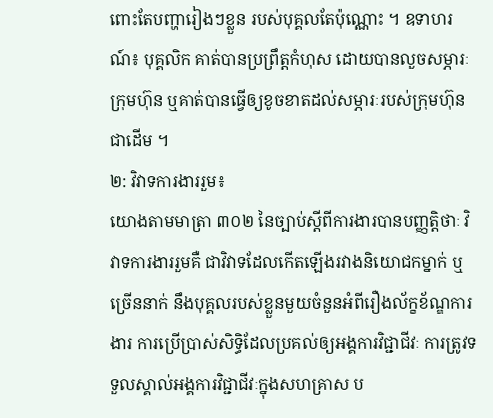ពោះតែបញ្ហារៀងៗខ្លួន របស់បុគ្គលតែប៉ុណ្ណោះ ។ ឧទាហរណ៍៖ បុគ្គលិក គាត់បានប្រព្រឹត្តកំហុស ដោយបានលួចសម្ភារៈក្រុមហ៊ុន ឬគាត់បានធ្វើឲ្យខូចខាតដល់សម្ភារៈរបស់ក្រុមហ៊ុនជាដើម ។
២: វិវាទការងាររួម៖
យោងតាមមាត្រា ៣០២ នៃច្បាប់ស្ដីពីការងារបានបញ្ញត្តិថាៈ វិវាទការងាររួមគឺ ជាវិវាទដែលកើតឡើងរវាងនិយោជកម្នាក់ ឬច្រើននាក់ នឹងបុគ្គលរបស់ខ្លួនមួយចំនួនអំពីរឿងល័ក្ខខ័ណ្ឌការងារ ការប្រើប្រាស់សិទ្ធិដែលប្រគល់ឲ្យអង្គការវិជ្ជាជីវៈ ការត្រូវទទួលស្គាល់អង្គការវិជ្ជាជីវៈក្នុងសហគ្រាស ប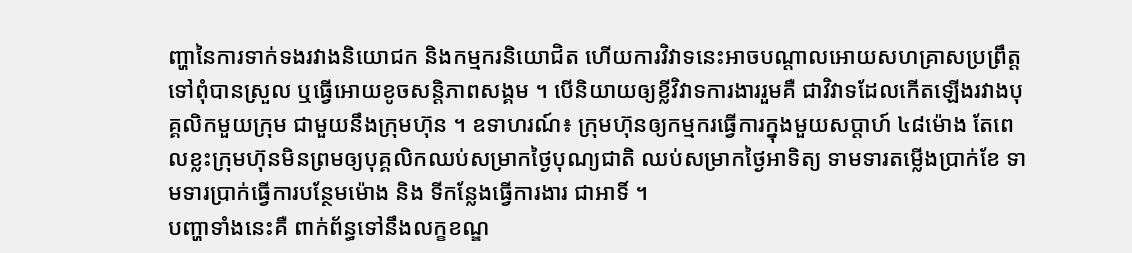ញ្ហានៃការទាក់ទងរវាងនិយោជក និងកម្មករនិយោជិត ហើយការវិវាទនេះអាចបណ្ដាលអោយសហគ្រាសប្រព្រឹត្តទៅពុំបានស្រួល ឬធ្វើអោយខូចសន្តិភាពសង្គម ។ បើនិយាយឲ្យខ្លីវិវាទការងាររួមគឺ ជាវិវាទដែលកើតឡើងរវាងបុគ្គលិកមួយក្រុម ជាមួយនឹងក្រុមហ៊ុន ។ ឧទាហរណ៍៖ ក្រុមហ៊ុនឲ្យកម្មករធ្វើការក្នុងមួយសប្តាហ៍ ៤៨ម៉ោង តែពេលខ្លះក្រុមហ៊ុនមិនព្រមឲ្យបុគ្គលិកឈប់សម្រាកថ្ងៃបុណ្យជាតិ ឈប់សម្រាកថ្ងៃអាទិត្យ ទាមទារតម្លើងប្រាក់ខែ ទាមទារប្រាក់ធ្វើការបន្ថែមម៉ោង និង ទីកន្លែងធ្វើការងារ ជាអាទិ៍ ។
បញ្ហាទាំងនេះគឺ ពាក់ព័ន្ធទៅនឹងលក្ខខណ្ឌ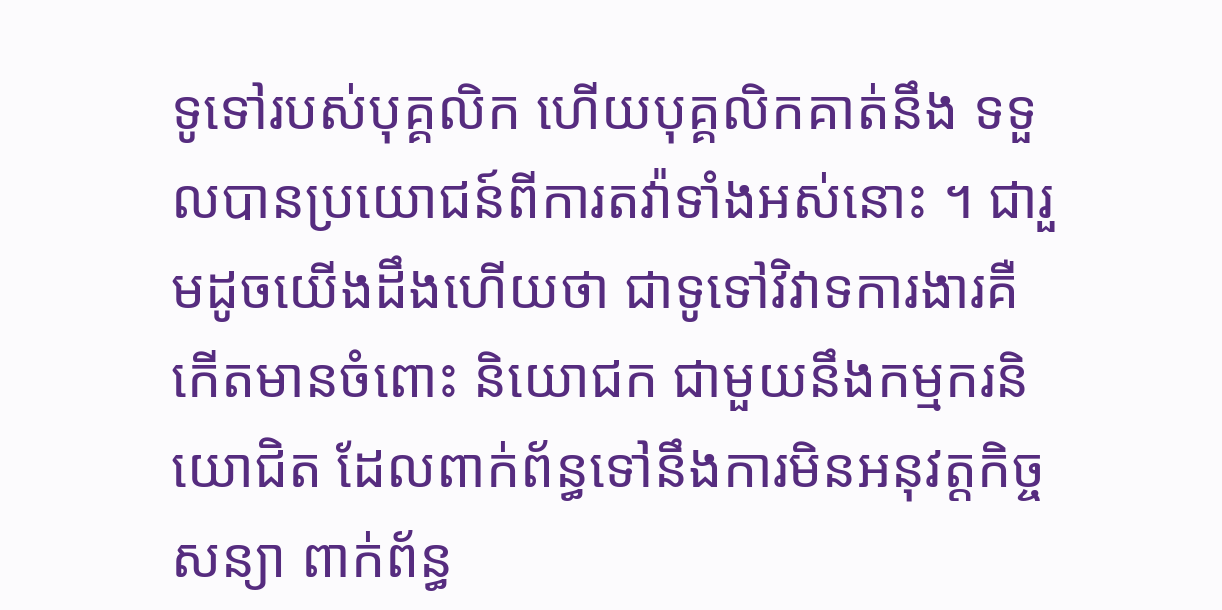ទូទៅរបស់បុគ្គលិក ហើយបុគ្គលិកគាត់នឹង ទទួលបានប្រយោជន៍ពីការតវ៉ាទាំងអស់នោះ ។ ជារួមដូចយើងដឹងហើយថា ជាទូទៅវិវាទការងារគឺ កើតមានចំពោះ និយោជក ជាមួយនឹងកម្មករនិយោជិត ដែលពាក់ព័ន្ធទៅនឹងការមិនអនុវត្តកិច្ចសន្យា ពាក់ព័ន្ធ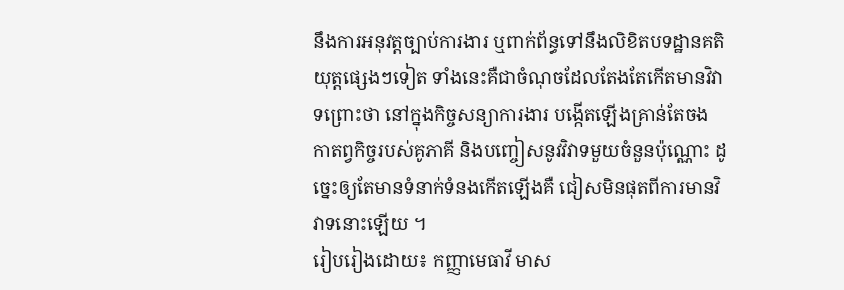នឹងការអនុវត្តច្បាប់ការងារ ឬពាក់ព័ន្ធទៅនឹងលិខិតបទដ្ឋានគតិ យុត្តផ្សេងៗទៀត ទាំងនេះគឺជាចំណុចដែលតែងតែកើតមានវិវាទព្រោះថា នៅក្នុងកិច្ចសន្យាការងារ បង្កើតឡើងគ្រាន់តែចង កាតព្វកិច្ចរបស់គូភាគី និងបញ្ចៀសនូវវិវាទមួយចំនួនប៉ុណ្ណោះ ដូច្នេះឲ្យតែមានទំនាក់ទំនងកើតឡើងគឺ ជៀសមិនផុតពីការមានវិវាទនោះឡើយ ។
រៀបរៀងដោយ៖ កញ្ញាមេធាវី មាស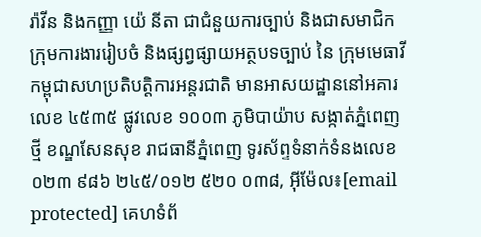រ៉ាវីន និងកញ្ញា យ៉េ នីតា ជាជំនួយការច្បាប់ និងជាសមាជិកក្រុមការងាររៀបចំ និងផ្សព្វផ្សាយអត្ថបទច្បាប់ នៃ ក្រុមមេធាវីកម្ពុជាសហប្រតិបត្តិការអន្តរជាតិ មានអាសយដ្ឋាននៅអគារលេខ ៤៥៣៥ ផ្លូវលេខ ១០០៣ ភូមិបាយ៉ាប សង្កាត់ភ្នំពេញថ្មី ខណ្ឌសែនសុខ រាជធានីភ្នំពេញ ទូរស័ព្ទទំនាក់ទំនងលេខ ០២៣ ៩៨៦ ២៤៥/០១២ ៥២០ ០៣៨, អ៊ីម៉ែល៖[email protected] គេហទំព័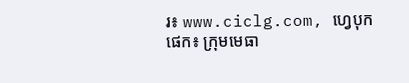រ៖ www.ciclg.com, ហ្វេបុកផេក៖ ក្រុមមេធា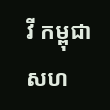វី កម្ពុជា សហ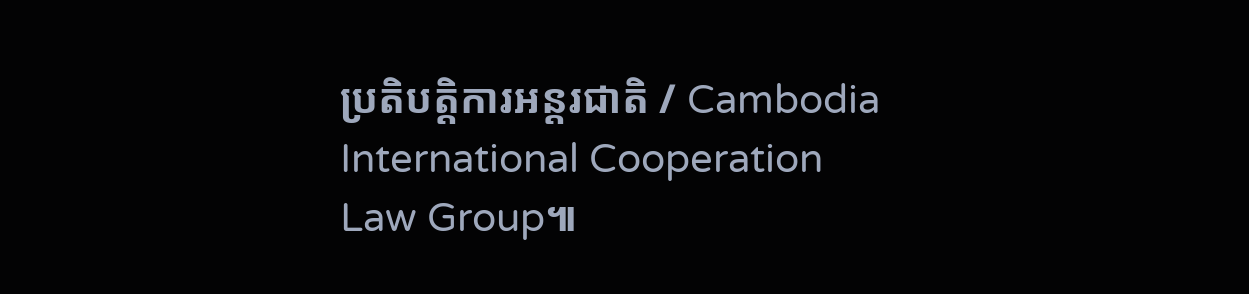ប្រតិបត្តិការអន្តរជាតិ / Cambodia International Cooperation Law Group៕